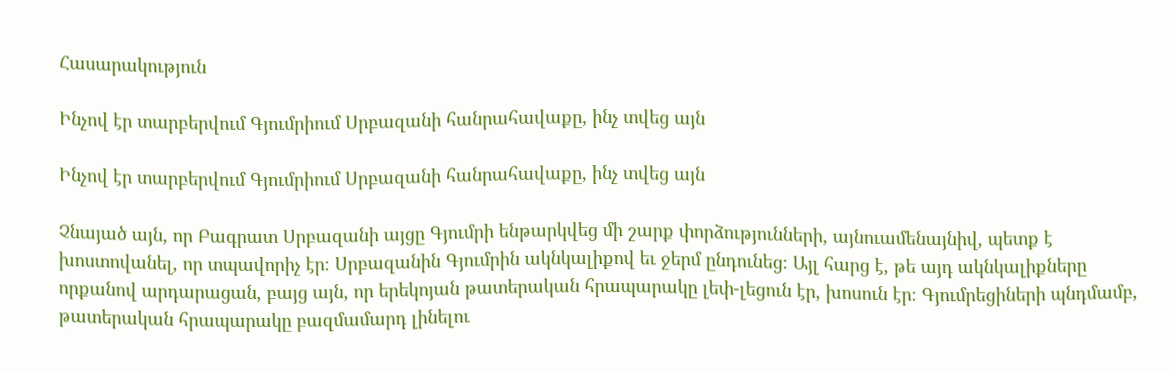Հասարակություն

Ինչով էր տարբերվում Գյումրիում Սրբազանի հանրահավաքը, ինչ տվեց այն

Ինչով էր տարբերվում Գյումրիում Սրբազանի հանրահավաքը, ինչ տվեց այն

Չնայած այն, որ Բագրատ Սրբազանի այցը Գյումրի ենթարկվեց մի շարք փորձությունների, այնուամենայնիվ, պետք է խոստովանել, որ տպավորիչ էր։ Սրբազանին Գյումրին ակնկալիքով եւ ջերմ ընդունեց։ Այլ հարց է, թե այդ ակնկալիքները որքանով արդարացան, բայց այն, որ երեկոյան թատերական հրապարակը լեփ-լեցուն էր, խոսուն էր։ Գյումրեցիների պնդմամբ, թատերական հրապարակը բազմամարդ լինելու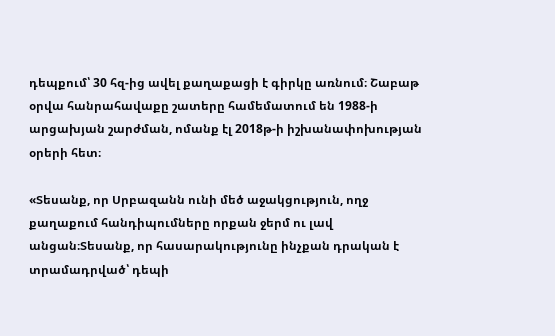դեպքում՝ 30 հզ-ից ավել քաղաքացի է գիրկը առնում։ Շաբաթ օրվա հանրահավաքը շատերը համեմատում են 1988-ի արցախյան շարժման, ոմանք էլ 2018թ-ի իշխանափոխության օրերի հետ։

«Տեսանք, որ Սրբազանն ունի մեծ աջակցություն, ողջ քաղաքում հանդիպումները որքան ջերմ ու լավ անցան։Տեսանք, որ հասարակությունը ինչքան դրական է տրամադրված՝ դեպի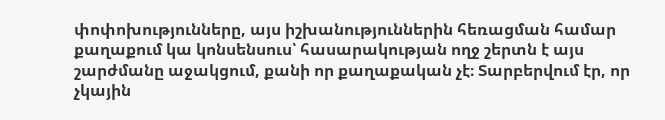փոփոխությունները, այս իշխանություններին հեռացման համար քաղաքում կա կոնսենսուս՝ հասարակության ողջ շերտն է այս շարժմանը աջակցում, քանի որ քաղաքական չէ։ Տարբերվում էր, որ չկային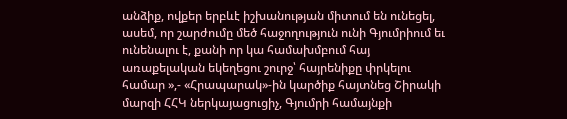անձիք, ովքեր երբևէ իշխանության միտում են ունեցել, ասեմ, որ շարժումը մեծ հաջողություն ունի Գյումրիում եւ ունենալու է, քանի որ կա համախմբում հայ առաքելական եկեղեցու շուրջ՝ հայրենիքը փրկելու համար »,- «Հրապարակ»-ին կարծիք հայտնեց Շիրակի մարզի ՀՀԿ ներկայացուցիչ, Գյումրի համայնքի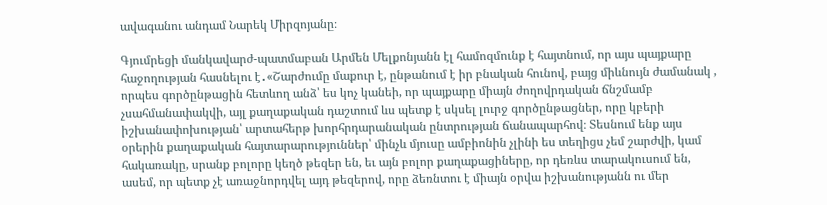ավագանու անդամ Նարեկ Միրզոյանը։

Գյումրեցի մանկավարժ-պատմաբան Արմեն Մելքոնյանն էլ համոզմունք է հայտնում, որ այս պայքարը հաջողության հասնելու է․«Շարժումը մաքուր է, ընթանում է իր բնական հունով, բայց միևնույն ժամանակ , որպես գործընթացին հետևող անձ՝ ես կոչ կանեի, որ պայքարը միայն ժողովրդական ճնշմամբ չսահմանափակվի, այլ քաղաքական դաշտում ևս պետք է սկսել լուրջ գործընթացներ, որը կբերի իշխանափոխության՝ արտահերթ խորհրդարանական ընտրության ճանապարհով։ Տեսնում ենք այս օրերին քաղաքական հայտարարություններ՝ մինչև մյուսը ամբիոնին չլինի ես տեղիցս չեմ շարժվի, կամ հակառակը, սրանք բոլորը կեղծ թեզեր են, եւ այն բոլոր քաղաքացիները, որ դեռևս տարակուսում են, ասեմ, որ պետք չէ առաջնորդվել այդ թեզերով, որը ձեռնտու է միայն օրվա իշխանությանն ու մեր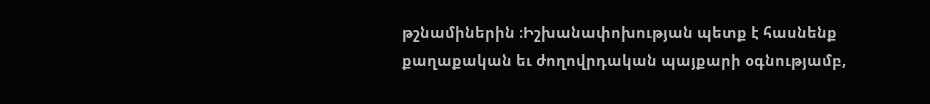թշնամիներին ։Իշխանափոխության պետք է հասնենք քաղաքական եւ ժողովրդական պայքարի օգնությամբ,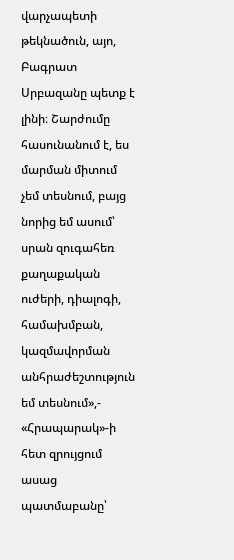վարչապետի թեկնածուն, այո, Բագրատ Սրբազանը պետք է լինի։ Շարժումը հասունանում է, ես մարման միտում չեմ տեսնում, բայց նորից եմ ասում՝ սրան զուգահեռ քաղաքական ուժերի, դիալոգի, համախմբան, կազմավորման անհրաժեշտություն եմ տեսնում»,- «Հրապարակ»-ի հետ զրույցում ասաց պատմաբանը՝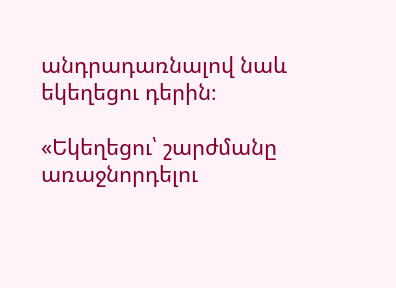անդրադառնալով նաև եկեղեցու դերին։

«Եկեղեցու՝ շարժմանը առաջնորդելու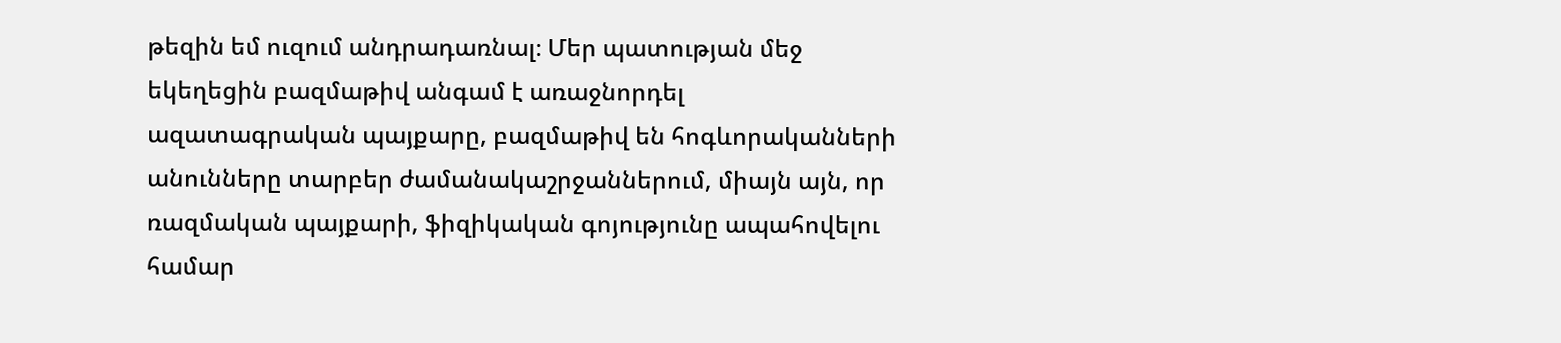թեզին եմ ուզում անդրադառնալ։ Մեր պատության մեջ եկեղեցին բազմաթիվ անգամ է առաջնորդել ազատագրական պայքարը, բազմաթիվ են հոգևորականների անունները տարբեր ժամանակաշրջաններում, միայն այն, որ ռազմական պայքարի, ֆիզիկական գոյությունը ապահովելու համար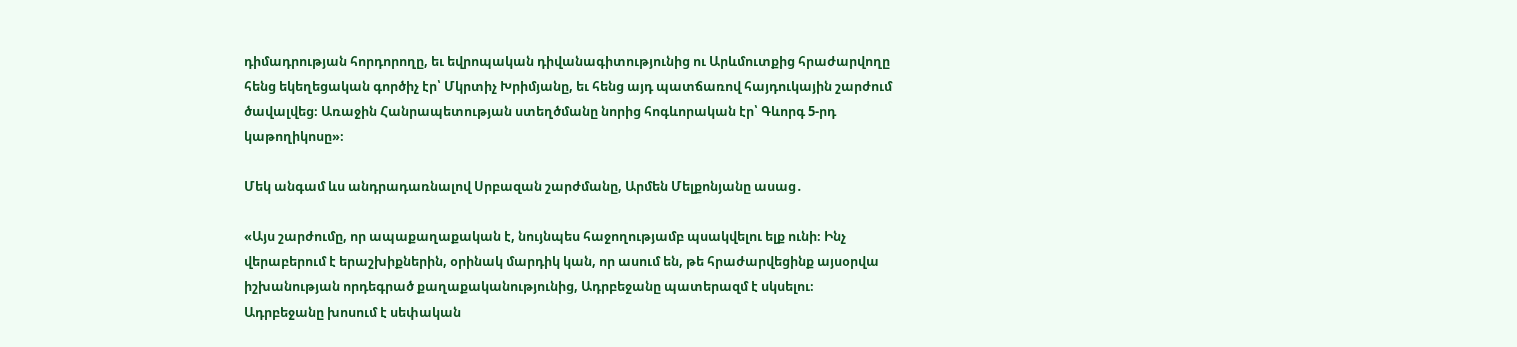դիմադրության հորդորողը, եւ եվրոպական դիվանագիտությունից ու Արևմուտքից հրաժարվողը հենց եկեղեցական գործիչ էր՝ Մկրտիչ Խրիմյանը, եւ հենց այդ պատճառով հայդուկային շարժում ծավալվեց։ Առաջին Հանրապետության ստեղծմանը նորից հոգևորական էր՝ Գևորգ 5-րդ կաթողիկոսը»։

Մեկ անգամ ևս անդրադառնալով Սրբազան շարժմանը, Արմեն Մելքոնյանը ասաց․

«Այս շարժումը, որ ապաքաղաքական է, նույնպես հաջողությամբ պսակվելու ելք ունի։ Ինչ վերաբերում է երաշխիքներին, օրինակ մարդիկ կան, որ ասում են, թե հրաժարվեցինք այսօրվա իշխանության որդեգրած քաղաքականությունից, Ադրբեջանը պատերազմ է սկսելու։ Ադրբեջանը խոսում է սեփական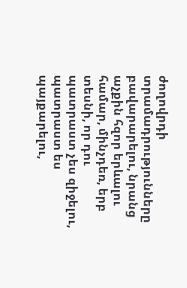ժողովրդի տրամադրությունները բավարարելու, նրանց աչքին հզոր երևալու համար, մինչդեռ, երբ տեսնի, որ դու պատրաստ չես զիջելու, պատրաստ ես պայքարելու,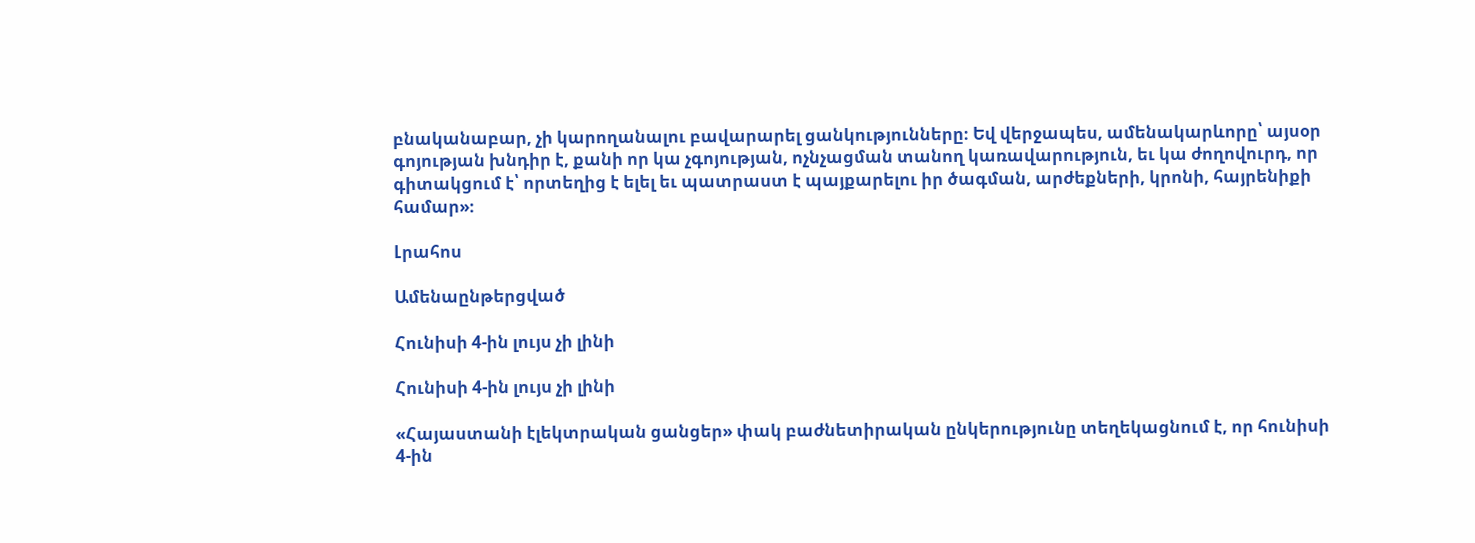բնականաբար, չի կարողանալու բավարարել ցանկությունները։ Եվ վերջապես, ամենակարևորը՝ այսօր գոյության խնդիր է, քանի որ կա չգոյության, ոչնչացման տանող կառավարություն, եւ կա ժողովուրդ, որ գիտակցում է՝ որտեղից է ելել եւ պատրաստ է պայքարելու իր ծագման, արժեքների, կրոնի, հայրենիքի համար»։

Լրահոս

Ամենաընթերցված

Հունիսի 4-ին լույս չի լինի

Հունիսի 4-ին լույս չի լինի

«Հայաստանի էլեկտրական ցանցեր» փակ բաժնետիրական ընկերությունը տեղեկացնում է, որ հունիսի 4-ին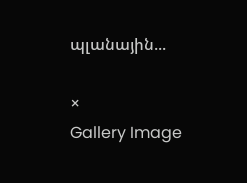պլանային...

×
Gallery Image